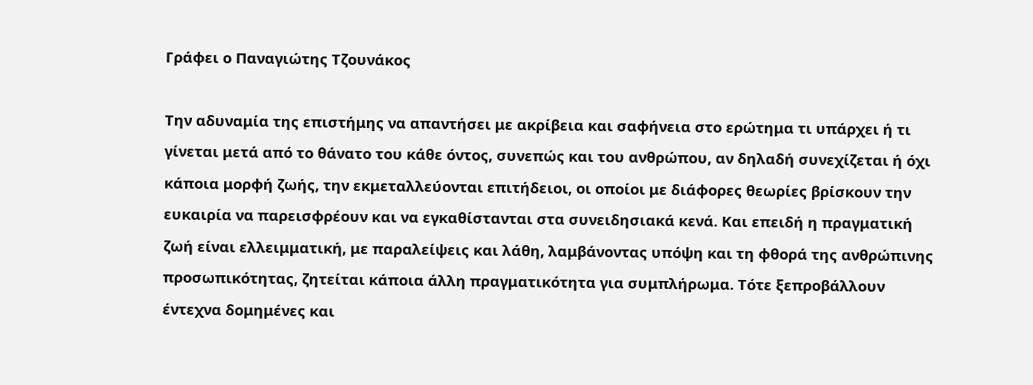Γράφει ο Παναγιώτης Τζουνάκος

Την αδυναμία της επιστήμης να απαντήσει με ακρίβεια και σαφήνεια στο ερώτημα τι υπάρχει ή τι γίνεται μετά από το θάνατο του κάθε όντος, συνεπώς και του ανθρώπου, αν δηλαδή συνεχίζεται ή όχι κάποια μορφή ζωής, την εκμεταλλεύονται επιτήδειοι, οι οποίοι με διάφορες θεωρίες βρίσκουν την ευκαιρία να παρεισφρέουν και να εγκαθίστανται στα συνειδησιακά κενά. Και επειδή η πραγματική ζωή είναι ελλειμματική, με παραλείψεις και λάθη, λαμβάνοντας υπόψη και τη φθορά της ανθρώπινης προσωπικότητας, ζητείται κάποια άλλη πραγματικότητα για συμπλήρωμα. Τότε ξεπροβάλλουν έντεχνα δομημένες και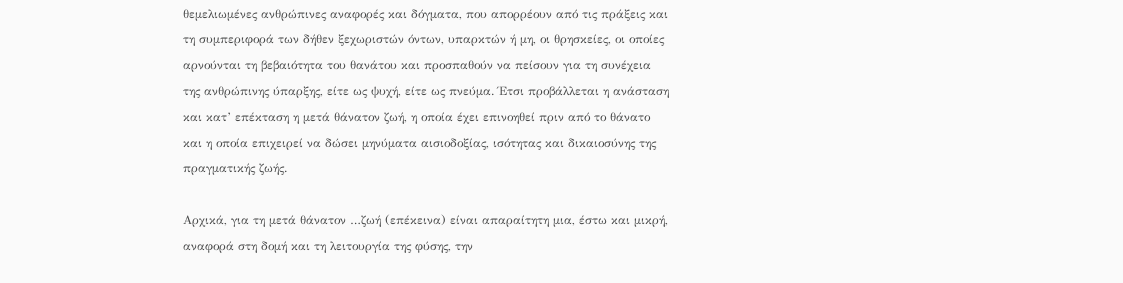θεμελιωμένες ανθρώπινες αναφορές και δόγματα, που απορρέουν από τις πράξεις και τη συμπεριφορά των δήθεν ξεχωριστών όντων, υπαρκτών ή μη, οι θρησκείες, οι οποίες αρνούνται τη βεβαιότητα του θανάτου και προσπαθούν να πείσουν για τη συνέχεια της ανθρώπινης ύπαρξης, είτε ως ψυχή, είτε ως πνεύμα. Έτσι προβάλλεται η ανάσταση και κατ’ επέκταση η μετά θάνατον ζωή, η οποία έχει επινοηθεί πριν από το θάνατο και η οποία επιχειρεί να δώσει μηνύματα αισιοδοξίας, ισότητας και δικαιοσύνης της πραγματικής ζωής.

Αρχικά, για τη μετά θάνατον …ζωή (επέκεινα) είναι απαραίτητη μια, έστω και μικρή, αναφορά στη δομή και τη λειτουργία της φύσης, την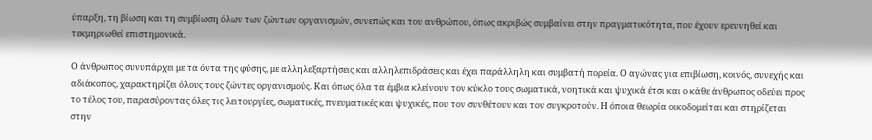ύπαρξη, τη βίωση και τη συμβίωση όλων των ζώντων οργανισμών, συνεπώς και του ανθρώπου, όπως ακριβώς συμβαίνει στην πραγματικότητα, που έχουν ερευνηθεί και τεκμηριωθεί επιστημονικά.

Ο άνθρωπος συνυπάρχει με τα όντα της φύσης, με αλληλεξαρτήσεις και αλληλεπιδράσεις και έχει παράλληλη και συμβατή πορεία. Ο αγώνας για επιβίωση, κοινός, συνεχής και αδιάκοπος, χαρακτηρίζει όλους τους ζώντες οργανισμούς. Και όπως όλα τα έμβια κλείνουν τον κύκλο τους σωματικά, νοητικά και ψυχικά έτσι και ο κάθε άνθρωπος οδεύει προς το τέλος του, παρασύροντας όλες τις λειτουργίες, σωματικές, πνευματικές και ψυχικές, που τον συνθέτουν και τον συγκροτούν. Η όποια θεωρία οικοδομείται και στηρίζεται στην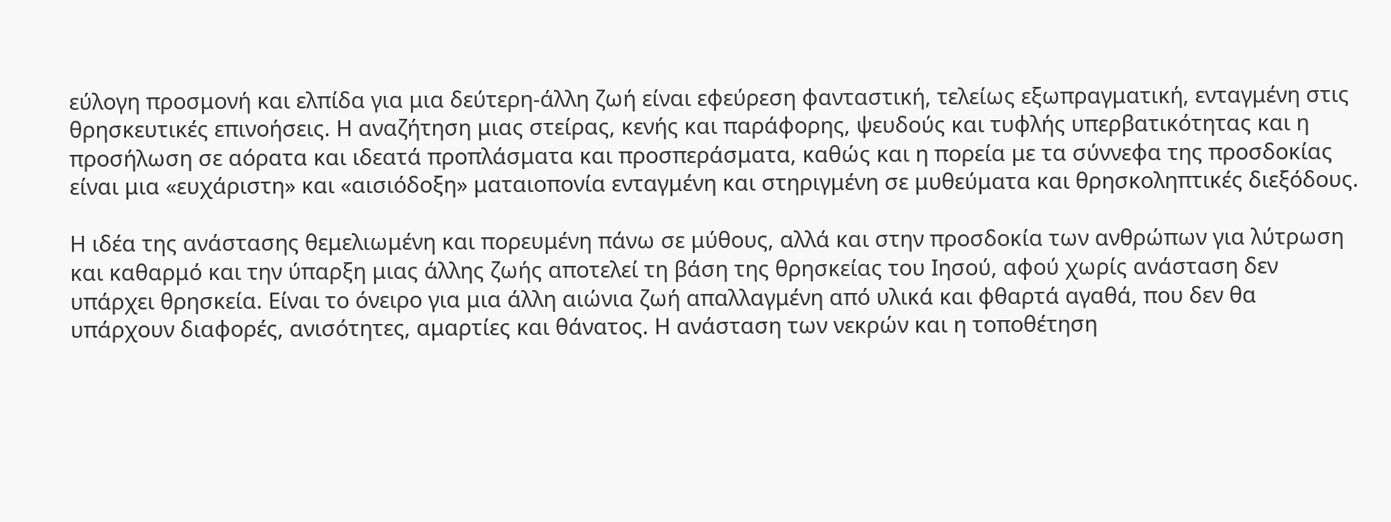εύλογη προσμονή και ελπίδα για μια δεύτερη-άλλη ζωή είναι εφεύρεση φανταστική, τελείως εξωπραγματική, ενταγμένη στις θρησκευτικές επινοήσεις. Η αναζήτηση μιας στείρας, κενής και παράφορης, ψευδούς και τυφλής υπερβατικότητας και η προσήλωση σε αόρατα και ιδεατά προπλάσματα και προσπεράσματα, καθώς και η πορεία με τα σύννεφα της προσδοκίας είναι μια «ευχάριστη» και «αισιόδοξη» ματαιοπονία ενταγμένη και στηριγμένη σε μυθεύματα και θρησκοληπτικές διεξόδους.

Η ιδέα της ανάστασης θεμελιωμένη και πορευμένη πάνω σε μύθους, αλλά και στην προσδοκία των ανθρώπων για λύτρωση και καθαρμό και την ύπαρξη μιας άλλης ζωής αποτελεί τη βάση της θρησκείας του Ιησού, αφού χωρίς ανάσταση δεν υπάρχει θρησκεία. Είναι το όνειρο για μια άλλη αιώνια ζωή απαλλαγμένη από υλικά και φθαρτά αγαθά, που δεν θα υπάρχουν διαφορές, ανισότητες, αμαρτίες και θάνατος. Η ανάσταση των νεκρών και η τοποθέτηση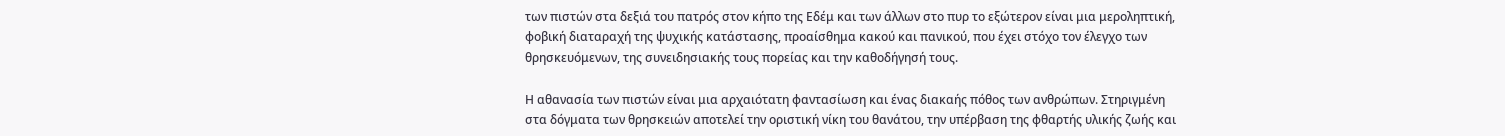των πιστών στα δεξιά του πατρός στον κήπο της Εδέμ και των άλλων στο πυρ το εξώτερον είναι μια μεροληπτική, φοβική διαταραχή της ψυχικής κατάστασης, προαίσθημα κακού και πανικού, που έχει στόχο τον έλεγχο των θρησκευόμενων, της συνειδησιακής τους πορείας και την καθοδήγησή τους.

Η αθανασία των πιστών είναι μια αρχαιότατη φαντασίωση και ένας διακαής πόθος των ανθρώπων. Στηριγμένη στα δόγματα των θρησκειών αποτελεί την οριστική νίκη του θανάτου, την υπέρβαση της φθαρτής υλικής ζωής και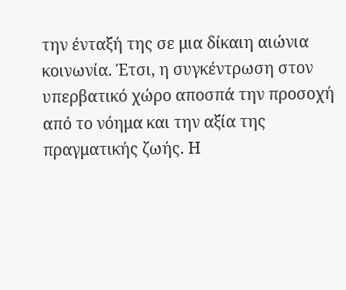την ένταξή της σε μια δίκαιη αιώνια κοινωνία. Έτσι, η συγκέντρωση στον υπερβατικό χώρο αποσπά την προσοχή από το νόημα και την αξία της πραγματικής ζωής. Η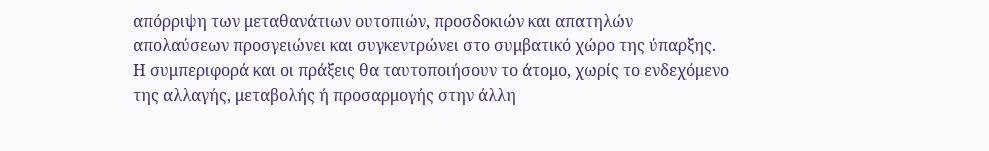απόρριψη των μεταθανάτιων ουτοπιών, προσδοκιών και απατηλών απολαύσεων προσγειώνει και συγκεντρώνει στο συμβατικό χώρο της ύπαρξης. Η συμπεριφορά και οι πράξεις θα ταυτοποιήσουν το άτομο, χωρίς το ενδεχόμενο της αλλαγής, μεταβολής ή προσαρμογής στην άλλη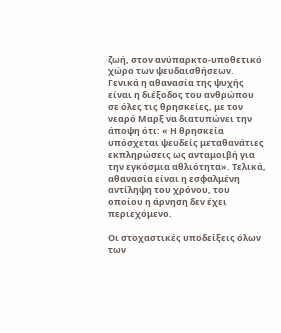ζωή, στον ανύπαρκτο-υποθετικό χώρο των ψευδαισθήσεων. Γενικά η αθανασία της ψυχής είναι η διέξοδος του ανθρώπου σε όλες τις θρησκείες, με τον νεαρό Μαρξ να διατυπώνει την άποψη ότι: « Η θρησκεία υπόσχεται ψευδείς μεταθανάτιες εκπληρώσεις ως ανταμοιβή για την εγκόσμια αθλιότητα». Τελικά, αθανασία είναι η εσφαλμένη αντίληψη του χρόνου, του οποίου η άρνηση δεν έχει περιεχόμενο.

Οι στοχαστικές υποδείξεις όλων των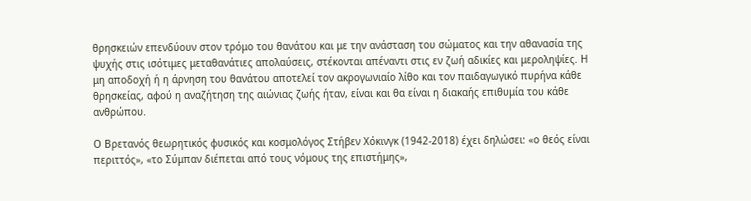θρησκειών επενδύουν στον τρόμο του θανάτου και με την ανάσταση του σώματος και την αθανασία της ψυχής στις ισότιμες μεταθανάτιες απολαύσεις, στέκονται απέναντι στις εν ζωή αδικίες και μεροληψίες. Η μη αποδοχή ή η άρνηση του θανάτου αποτελεί τον ακρογωνιαίο λίθο και τον παιδαγωγικό πυρήνα κάθε θρησκείας, αφού η αναζήτηση της αιώνιας ζωής ήταν, είναι και θα είναι η διακαής επιθυμία του κάθε ανθρώπου.

Ο Βρετανός θεωρητικός φυσικός και κοσμολόγος Στήβεν Χόκινγκ (1942-2018) έχει δηλώσει: «ο θεός είναι περιττός», «το Σύμπαν διέπεται από τους νόμους της επιστήμης»,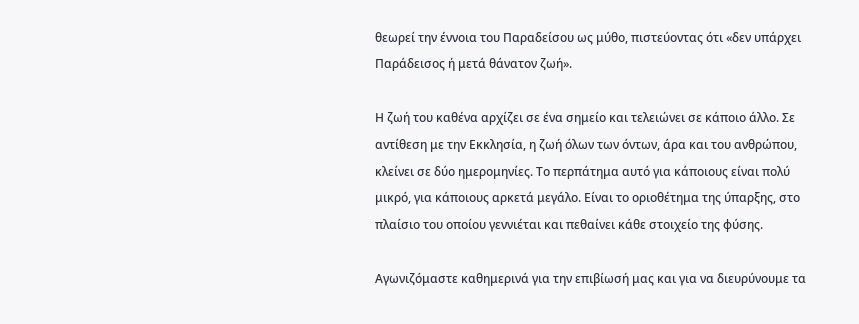θεωρεί την έννοια του Παραδείσου ως μύθο, πιστεύοντας ότι «δεν υπάρχει Παράδεισος ή μετά θάνατον ζωή».

Η ζωή του καθένα αρχίζει σε ένα σημείο και τελειώνει σε κάποιο άλλο. Σε αντίθεση με την Εκκλησία, η ζωή όλων των όντων, άρα και του ανθρώπου, κλείνει σε δύο ημερομηνίες. Το περπάτημα αυτό για κάποιους είναι πολύ μικρό, για κάποιους αρκετά μεγάλο. Είναι το οριοθέτημα της ύπαρξης, στο πλαίσιο του οποίου γεννιέται και πεθαίνει κάθε στοιχείο της φύσης.

Αγωνιζόμαστε καθημερινά για την επιβίωσή μας και για να διευρύνουμε τα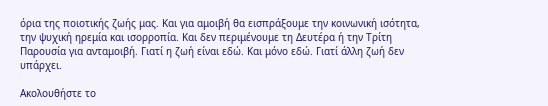όρια της ποιοτικής ζωής μας. Και για αμοιβή θα εισπράξουμε την κοινωνική ισότητα, την ψυχική ηρεμία και ισορροπία. Και δεν περιμένουμε τη Δευτέρα ή την Τρίτη Παρουσία για ανταμοιβή. Γιατί η ζωή είναι εδώ. Και μόνο εδώ. Γιατί άλλη ζωή δεν υπάρχει.

Ακολουθήστε το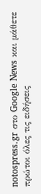notospress.gr στο Google News και μάθετε πρώτοι όλες τις ειδήσεις